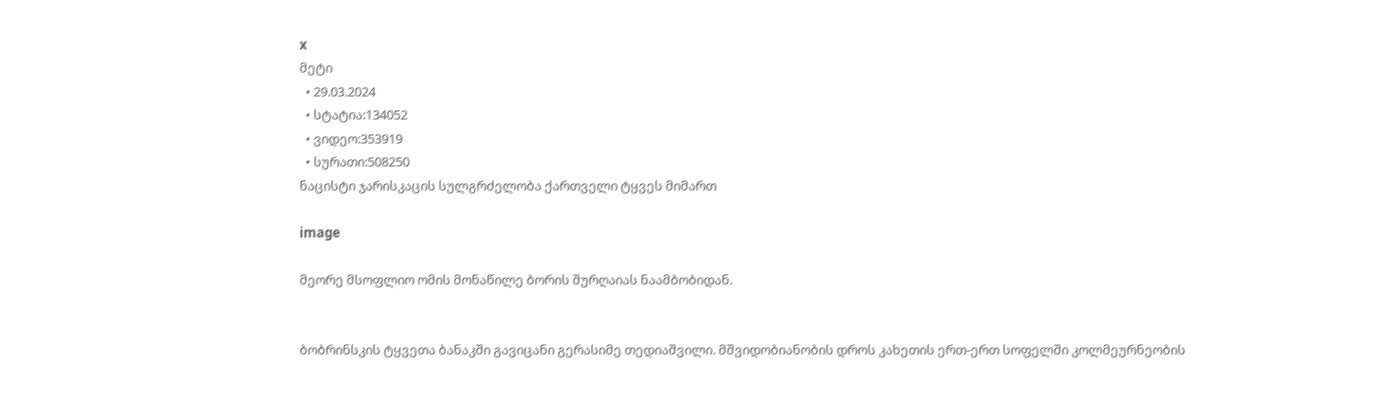x
მეტი
  • 29.03.2024
  • სტატია:134052
  • ვიდეო:353919
  • სურათი:508250
ნაცისტი ჯარისკაცის სულგრძელობა ქართველი ტყვეს მიმართ

image

მეორე მსოფლიო ომის მონაწილე ბორის შურღაიას ნაამბობიდან.


ბობრინსკის ტყვეთა ბანაკში გავიცანი გერასიმე თედიაშვილი. მშვიდობიანობის დროს კახეთის ერთ-ერთ სოფელში კოლმეურნეობის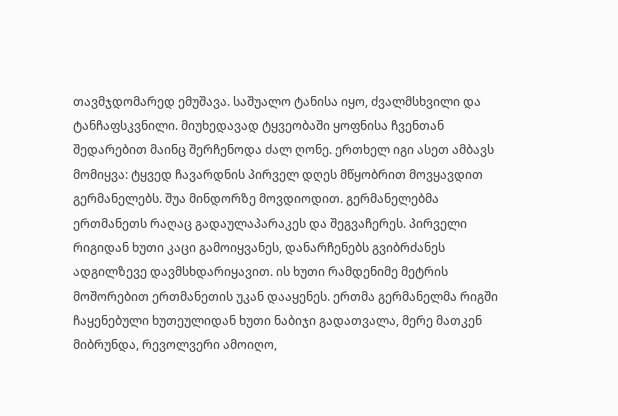თავმჯდომარედ ემუშავა. საშუალო ტანისა იყო, ძვალმსხვილი და ტანჩაფსკვნილი. მიუხედავად ტყვეობაში ყოფნისა ჩვენთან შედარებით მაინც შერჩენოდა ძალ ღონე. ერთხელ იგი ასეთ ამბავს მომიყვა: ტყვედ ჩავარდნის პირველ დღეს მწყობრით მოვყავდით გერმანელებს. შუა მინდორზე მოვდიოდით. გერმანელებმა ერთმანეთს რაღაც გადაულაპარაკეს და შეგვაჩერეს. პირველი რიგიდან ხუთი კაცი გამოიყვანეს, დანარჩენებს გვიბრძანეს ადგილზევე დავმსხდარიყავით. ის ხუთი რამდენიმე მეტრის მოშორებით ერთმანეთის უკან დააყენეს. ერთმა გერმანელმა რიგში ჩაყენებული ხუთეულიდან ხუთი ნაბიჯი გადათვალა, მერე მათკენ მიბრუნდა, რევოლვერი ამოიღო,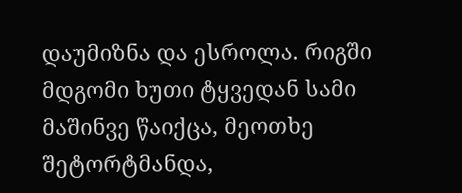დაუმიზნა და ესროლა. რიგში მდგომი ხუთი ტყვედან სამი მაშინვე წაიქცა, მეოთხე შეტორტმანდა,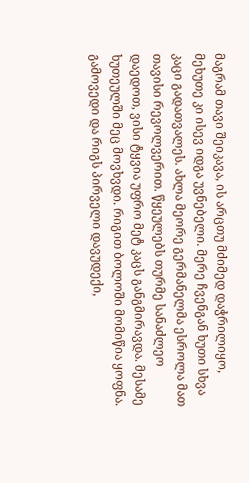მაგრამ თავი შეიკავა, ის არცთუ მძიმედ დაჭრილიყო, მეხუთე კი ისევ იდგა უვნებელი. მერე ჩვენგან ხუთი სხვა კაცი გადათვალეს. ახლა მეორე გერმანელმა ესროლა მათ თავისი რევოლვერით. წყეულებს თურმე სანაძლეო დაედოთ, ვისი ტყვია უფრო მეტ კაცს განგმირავდა. მესამე ხუთეულში მეც მოვხვდი. რიგით ბოლოში მომიწია ყოფნა. გამოვედი და რიგს პირველი დავუდექი,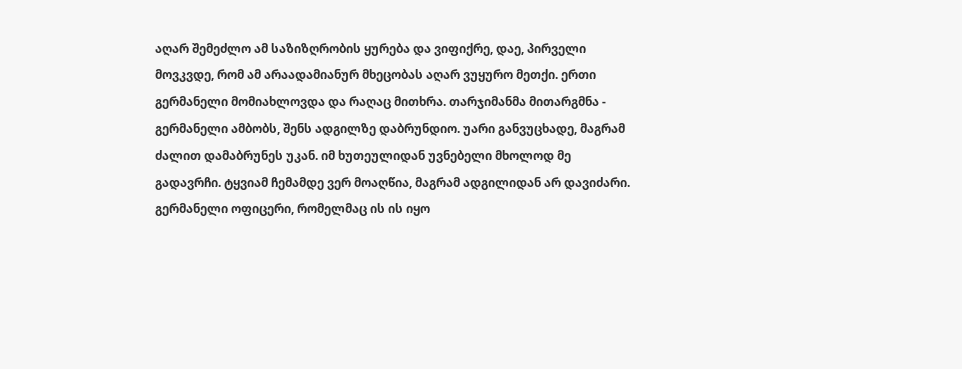აღარ შემეძლო ამ საზიზღრობის ყურება და ვიფიქრე, დაე, პირველი მოვკვდე, რომ ამ არაადამიანურ მხეცობას აღარ ვუყურო მეთქი. ერთი გერმანელი მომიახლოვდა და რაღაც მითხრა. თარჯიმანმა მითარგმნა - გერმანელი ამბობს, შენს ადგილზე დაბრუნდიო. უარი განვუცხადე, მაგრამ ძალით დამაბრუნეს უკან. იმ ხუთეულიდან უვნებელი მხოლოდ მე გადავრჩი. ტყვიამ ჩემამდე ვერ მოაღწია, მაგრამ ადგილიდან არ დავიძარი. გერმანელი ოფიცერი, რომელმაც ის ის იყო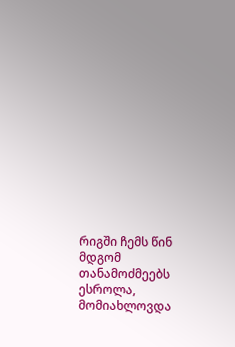რიგში ჩემს წინ მდგომ თანამოძმეებს ესროლა, მომიახლოვდა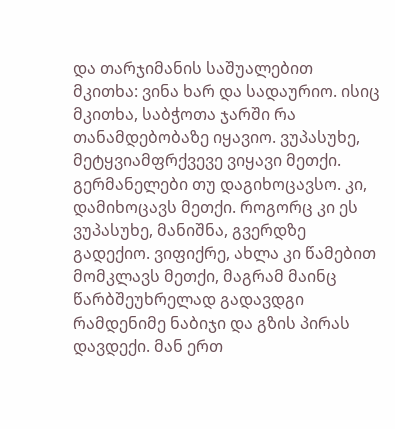და თარჯიმანის საშუალებით მკითხა: ვინა ხარ და სადაურიო. ისიც მკითხა, საბჭოთა ჯარში რა თანამდებობაზე იყავიო. ვუპასუხე, მეტყვიამფრქვევე ვიყავი მეთქი. გერმანელები თუ დაგიხოცავსო. კი, დამიხოცავს მეთქი. როგორც კი ეს ვუპასუხე, მანიშნა, გვერდზე გადექიო. ვიფიქრე, ახლა კი წამებით მომკლავს მეთქი, მაგრამ მაინც წარბშეუხრელად გადავდგი რამდენიმე ნაბიჯი და გზის პირას დავდექი. მან ერთ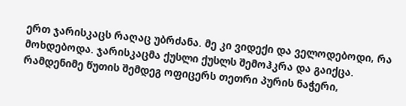ერთ ჯარისკაცს რაღაც უბრძანა. მე კი ვიდექი და ველოდებოდი, რა მოხდებოდა. ჯარისკაცმა ქუსლი ქუსლს შემოჰკრა და გაიქცა. რამდენიმე წუთის შემდეგ ოფიცერს თეთრი პურის ნაჭერი,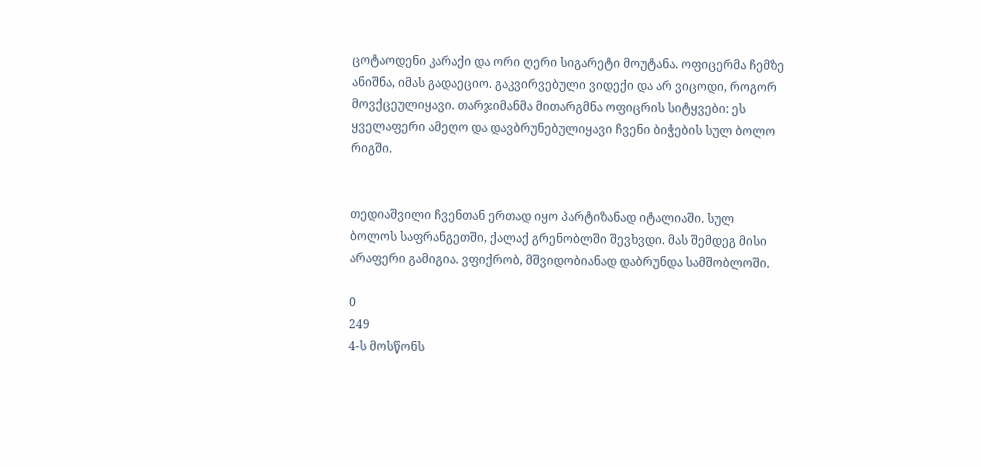ცოტაოდენი კარაქი და ორი ღერი სიგარეტი მოუტანა. ოფიცერმა ჩემზე ანიშნა, იმას გადაეციო. გაკვირვებული ვიდექი და არ ვიცოდი, როგორ მოვქცეულიყავი. თარჯიმანმა მითარგმნა ოფიცრის სიტყვები: ეს ყველაფერი ამეღო და დავბრუნებულიყავი ჩვენი ბიჭების სულ ბოლო რიგში.


თედიაშვილი ჩვენთან ერთად იყო პარტიზანად იტალიაში. სულ ბოლოს საფრანგეთში, ქალაქ გრენობლში შევხვდი. მას შემდეგ მისი არაფერი გამიგია. ვფიქრობ, მშვიდობიანად დაბრუნდა სამშობლოში.

0
249
4-ს მოსწონს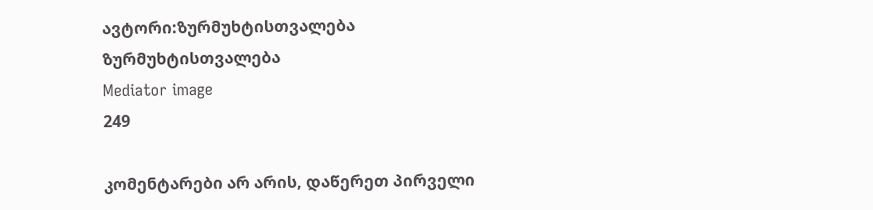ავტორი:ზურმუხტისთვალება
ზურმუხტისთვალება
Mediator image
249

კომენტარები არ არის, დაწერეთ პირველი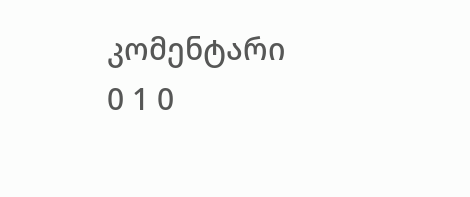კომენტარი
0 1 0